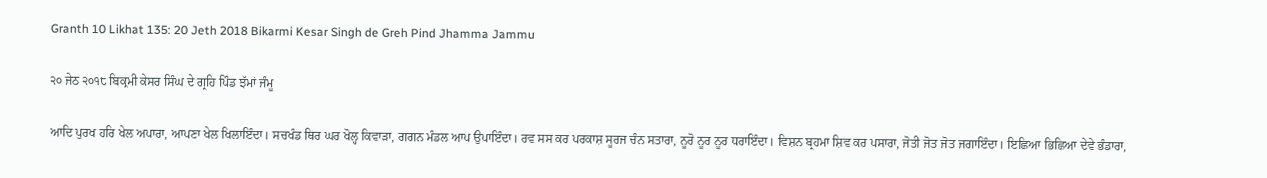Granth 10 Likhat 135: 20 Jeth 2018 Bikarmi Kesar Singh de Greh Pind Jhamma Jammu

੨੦ ਜੇਠ ੨੦੧੮ ਬਿਕ੍ਰਮੀ ਕੇਸਰ ਸਿੰਘ ਦੇ ਗ੍ਰਹਿ ਪਿੰਡ ਝੱਮਾਂ ਜੰਮੂ

ਆਦਿ ਪੁਰਖ ਹਰਿ ਖੇਲ ਅਪਾਰਾ, ਆਪਣਾ ਖੇਲ ਖਿਲਾਇੰਦਾ। ਸਚਖੰਡ ਥਿਰ ਘਰ ਖੋਲ੍ਹ ਕਿਵਾੜਾ, ਗਗਨ ਮੰਡਲ ਆਪ ਉਪਾਇੰਦਾ। ਰਵ ਸਸ ਕਰ ਪਰਕਾਸ਼ ਸੂਰਜ ਚੰਨ ਸਤਾਰਾ, ਨੂਰੋ ਨੂਰ ਨੂਰ ਧਰਾਇੰਦਾ। ਵਿਸ਼ਨ ਬ੍ਰਹਮਾ ਸ਼ਿਵ ਕਰ ਪਸਾਰਾ, ਜੋਤੀ ਜੋਤ ਜੋਤ ਜਗਾਇੰਦਾ। ਇਛਿਆ ਭਿਛਿਆ ਦੇਵੇ ਭੰਡਾਰਾ,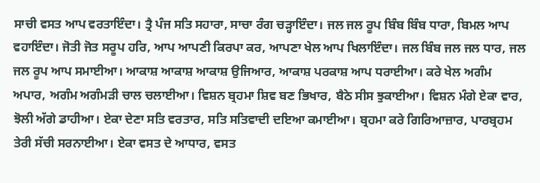ਸਾਚੀ ਵਸਤ ਆਪ ਵਰਤਾਇੰਦਾ। ਤ੍ਰੈ ਪੰਜ ਸਤਿ ਸਹਾਰਾ, ਸਾਚਾ ਰੰਗ ਚੜ੍ਹਾਇੰਦਾ। ਜਲ ਜਲ ਰੂਪ ਬਿੰਬ ਬਿੰਬ ਧਾਰਾ, ਬਿਮਲ ਆਪ ਵਹਾਇੰਦਾ। ਜੋਤੀ ਜੋਤ ਸਰੂਪ ਹਰਿ, ਆਪ ਆਪਣੀ ਕਿਰਪਾ ਕਰ, ਆਪਣਾ ਖੇਲ ਆਪ ਖਿਲਾਇੰਦਾ। ਜਲ ਬਿੰਬ ਜਲ ਜਲ ਧਾਰ, ਜਲ ਜਲ ਰੂਪ ਆਪ ਸਮਾਈਆ। ਆਕਾਸ਼ ਆਕਾਸ਼ ਆਕਾਸ਼ ਉਜਿਆਰ, ਆਕਾਸ਼ ਪਰਕਾਸ਼ ਆਪ ਧਰਾਈਆ। ਕਰੇ ਖੇਲ ਅਗੰਮ ਅਪਾਰ, ਅਗੰਮ ਅਗੰਮੜੀ ਚਾਲ ਚਲਾਈਆ। ਵਿਸ਼ਨ ਬ੍ਰਹਮਾ ਸ਼ਿਵ ਬਣ ਭਿਖਾਰ, ਬੈਠੇ ਸੀਸ ਝੁਕਾਈਆ। ਵਿਸ਼ਨ ਮੰਗੇ ਏਕਾ ਵਾਰ, ਝੋਲੀ ਅੱਗੇ ਡਾਹੀਆ। ਏਕਾ ਦੇਣਾ ਸਤਿ ਵਰਤਾਰ, ਸਤਿ ਸਤਿਵਾਦੀ ਦਇਆ ਕਮਾਈਆ। ਬ੍ਰਹਮਾ ਕਰੇ ਗਿਰਿਆਜ਼ਾਰ, ਪਾਰਬ੍ਰਹਮ ਤੇਰੀ ਸੱਚੀ ਸਰਨਾਈਆ। ਏਕਾ ਵਸਤ ਦੇ ਆਧਾਰ, ਵਸਤ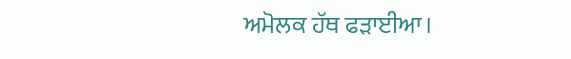ਅਮੋਲਕ ਹੱਥ ਫੜਾਈਆ।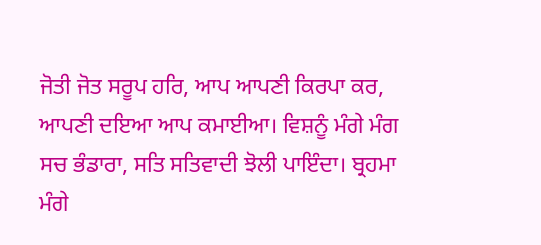ਜੋਤੀ ਜੋਤ ਸਰੂਪ ਹਰਿ, ਆਪ ਆਪਣੀ ਕਿਰਪਾ ਕਰ, ਆਪਣੀ ਦਇਆ ਆਪ ਕਮਾਈਆ। ਵਿਸ਼ਨੂੰ ਮੰਗੇ ਮੰਗ ਸਚ ਭੰਡਾਰਾ, ਸਤਿ ਸਤਿਵਾਦੀ ਝੋਲੀ ਪਾਇੰਦਾ। ਬ੍ਰਹਮਾ ਮੰਗੇ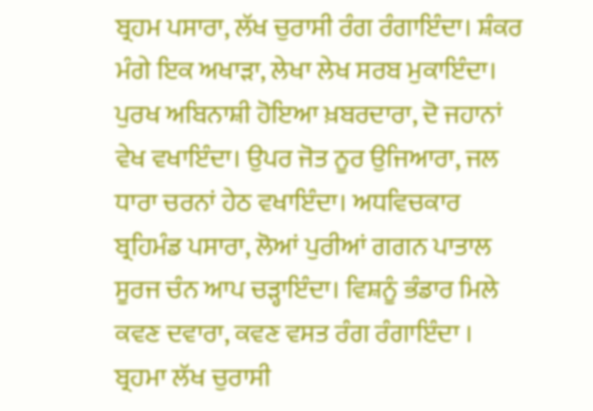ਬ੍ਰਹਮ ਪਸਾਰਾ, ਲੱਖ ਚੁਰਾਸੀ ਰੰਗ ਰੰਗਾਇੰਦਾ। ਸ਼ੰਕਰ ਮੰਗੇ ਇਕ ਅਖਾੜਾ, ਲੇਖਾ ਲੇਖ ਸਰਬ ਮੁਕਾਇੰਦਾ। ਪੁਰਖ ਅਬਿਨਾਸ਼ੀ ਹੋਇਆ ਖ਼ਬਰਦਾਰਾ, ਦੋ ਜਹਾਨਾਂ ਵੇਖ ਵਖਾਇੰਦਾ। ਉਪਰ ਜੋਤ ਨੂਰ ਉਜਿਆਰਾ, ਜਲ ਧਾਰਾ ਚਰਨਾਂ ਹੇਠ ਵਖਾਇੰਦਾ। ਅਧਵਿਚਕਾਰ ਬ੍ਰਹਿਮੰਡ ਪਸਾਰਾ, ਲੋਆਂ ਪੁਰੀਆਂ ਗਗਨ ਪਾਤਾਲ ਸੂਰਜ ਚੰਨ ਆਪ ਚੜ੍ਹਾਇੰਦਾ। ਵਿਸ਼ਨੂੰ ਭੰਡਾਰ ਮਿਲੇ ਕਵਣ ਦਵਾਰਾ, ਕਵਣ ਵਸਤ ਰੰਗ ਰੰਗਾਇੰਦਾ । ਬ੍ਰਹਮਾ ਲੱਖ ਚੁਰਾਸੀ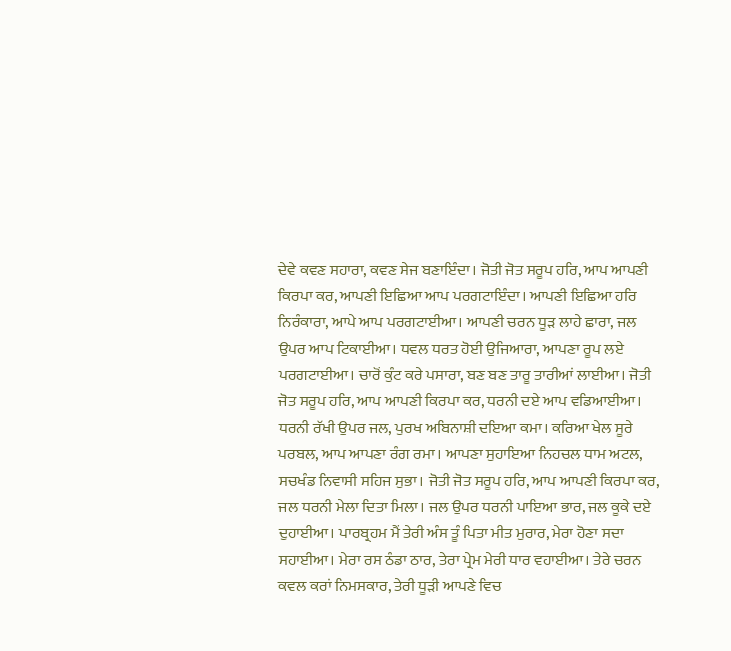ਦੇਵੇ ਕਵਣ ਸਹਾਰਾ, ਕਵਣ ਸੇਜ ਬਣਾਇੰਦਾ। ਜੋਤੀ ਜੋਤ ਸਰੂਪ ਹਰਿ, ਆਪ ਆਪਣੀ ਕਿਰਪਾ ਕਰ, ਆਪਣੀ ਇਛਿਆ ਆਪ ਪਰਗਟਾਇੰਦਾ। ਆਪਣੀ ਇਛਿਆ ਹਰਿ ਨਿਰੰਕਾਰਾ, ਆਪੇ ਆਪ ਪਰਗਟਾਈਆ। ਆਪਣੀ ਚਰਨ ਧੂੜ ਲਾਹੇ ਛਾਰਾ, ਜਲ ਉਪਰ ਆਪ ਟਿਕਾਈਆ। ਧਵਲ ਧਰਤ ਹੋਈ ਉਜਿਆਰਾ, ਆਪਣਾ ਰੂਪ ਲਏ ਪਰਗਟਾਈਆ। ਚਾਰੋਂ ਕੁੰਟ ਕਰੇ ਪਸਾਰਾ, ਬਣ ਬਣ ਤਾਰੂ ਤਾਰੀਆਂ ਲਾਈਆ। ਜੋਤੀ ਜੋਤ ਸਰੂਪ ਹਰਿ, ਆਪ ਆਪਣੀ ਕਿਰਪਾ ਕਰ, ਧਰਨੀ ਦਏ ਆਪ ਵਡਿਆਈਆ। ਧਰਨੀ ਰੱਖੀ ਉਪਰ ਜਲ, ਪੁਰਖ ਅਬਿਨਾਸ਼ੀ ਦਇਆ ਕਮਾ। ਕਰਿਆ ਖੇਲ ਸੂਰੇ ਪਰਬਲ, ਆਪ ਆਪਣਾ ਰੰਗ ਰਮਾ। ਆਪਣਾ ਸੁਹਾਇਆ ਨਿਹਚਲ ਧਾਮ ਅਟਲ, ਸਚਖੰਡ ਨਿਵਾਸੀ ਸਹਿਜ ਸੁਭਾ। ਜੋਤੀ ਜੋਤ ਸਰੂਪ ਹਰਿ, ਆਪ ਆਪਣੀ ਕਿਰਪਾ ਕਰ, ਜਲ ਧਰਨੀ ਮੇਲਾ ਦਿਤਾ ਮਿਲਾ। ਜਲ ਉਪਰ ਧਰਨੀ ਪਾਇਆ ਭਾਰ, ਜਲ ਕੂਕੇ ਦਏ ਦੁਹਾਈਆ। ਪਾਰਬ੍ਰਹਮ ਮੈਂ ਤੇਰੀ ਅੰਸ ਤੂੰ ਪਿਤਾ ਮੀਤ ਮੁਰਾਰ, ਮੇਰਾ ਹੋਣਾ ਸਦਾ ਸਹਾਈਆ। ਮੇਰਾ ਰਸ ਠੰਡਾ ਠਾਰ, ਤੇਰਾ ਪ੍ਰੇਮ ਮੇਰੀ ਧਾਰ ਵਹਾਈਆ। ਤੇਰੇ ਚਰਨ ਕਵਲ ਕਰਾਂ ਨਿਮਸਕਾਰ, ਤੇਰੀ ਧੂੜੀ ਆਪਣੇ ਵਿਚ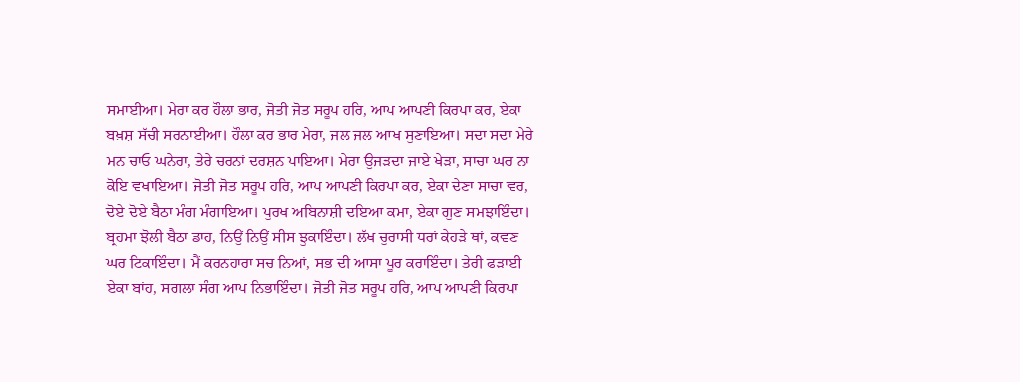ਸਮਾਈਆ। ਮੇਰਾ ਕਰ ਹੌਲਾ ਭਾਰ, ਜੋਤੀ ਜੋਤ ਸਰੂਪ ਹਰਿ, ਆਪ ਆਪਣੀ ਕਿਰਪਾ ਕਰ, ਏਕਾ ਬਖ਼ਸ਼ ਸੱਚੀ ਸਰਨਾਈਆ। ਹੌਲਾ ਕਰ ਭਾਰ ਮੇਰਾ, ਜਲ ਜਲ ਆਖ ਸੁਣਾਇਆ। ਸਦਾ ਸਦਾ ਮੇਰੇ ਮਨ ਚਾਓ ਘਨੇਰਾ, ਤੇਰੇ ਚਰਨਾਂ ਦਰਸ਼ਨ ਪਾਇਆ। ਮੇਰਾ ਉਜੜਦਾ ਜਾਏ ਖੇੜਾ, ਸਾਚਾ ਘਰ ਨਾ ਕੋਇ ਵਖਾਇਆ। ਜੋਤੀ ਜੋਤ ਸਰੂਪ ਹਰਿ, ਆਪ ਆਪਣੀ ਕਿਰਪਾ ਕਰ, ਏਕਾ ਦੇਣਾ ਸਾਚਾ ਵਰ, ਦੋਏ ਦੋਏ ਬੈਠਾ ਮੰਗ ਮੰਗਾਇਆ। ਪੁਰਖ ਅਬਿਨਾਸ਼ੀ ਦਇਆ ਕਮਾ, ਏਕਾ ਗੁਣ ਸਮਝਾਇੰਦਾ। ਬ੍ਰਹਮਾ ਝੋਲੀ ਬੈਠਾ ਡਾਹ, ਨਿਉਂ ਨਿਉਂ ਸੀਸ ਝੁਕਾਇੰਦਾ। ਲੱਖ ਚੁਰਾਸੀ ਧਰਾਂ ਕੇਹੜੇ ਥਾਂ, ਕਵਣ ਘਰ ਟਿਕਾਇੰਦਾ। ਮੈਂ ਕਰਨਹਾਰਾ ਸਚ ਨਿਆਂ, ਸਭ ਦੀ ਆਸਾ ਪੂਰ ਕਰਾਇੰਦਾ। ਤੇਰੀ ਫੜਾਈ ਏਕਾ ਬਾਂਹ, ਸਗਲਾ ਸੰਗ ਆਪ ਨਿਭਾਇੰਦਾ। ਜੋਤੀ ਜੋਤ ਸਰੂਪ ਹਰਿ, ਆਪ ਆਪਣੀ ਕਿਰਪਾ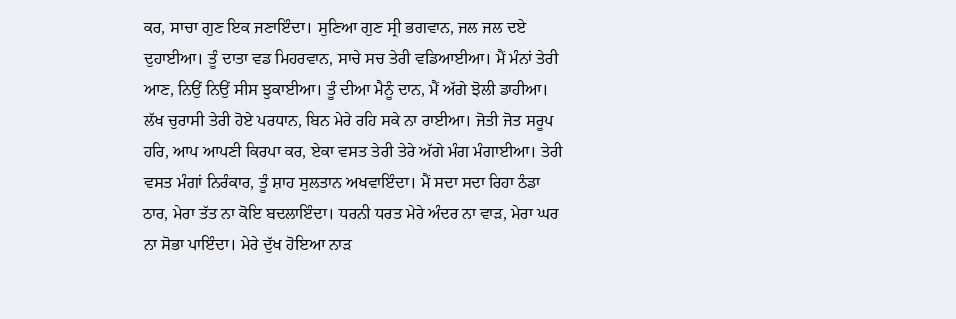ਕਰ, ਸਾਚਾ ਗੁਣ ਇਕ ਜਣਾਇੰਦਾ। ਸੁਣਿਆ ਗੁਣ ਸ੍ਰੀ ਭਗਵਾਨ, ਜਲ ਜਲ ਦਏ ਦੁਹਾਈਆ। ਤੂੰ ਦਾਤਾ ਵਡ ਮਿਹਰਵਾਨ, ਸਾਚੇ ਸਚ ਤੇਰੀ ਵਡਿਆਈਆ। ਮੈਂ ਮੰਨਾਂ ਤੇਰੀ ਆਣ, ਨਿਉਂ ਨਿਉਂ ਸੀਸ ਝੁਕਾਈਆ। ਤੂੰ ਦੀਆ ਮੈਨੂੰ ਦਾਨ, ਮੈਂ ਅੱਗੇ ਝੋਲੀ ਡਾਹੀਆ। ਲੱਖ ਚੁਰਾਸੀ ਤੇਰੀ ਹੋਏ ਪਰਧਾਨ, ਬਿਨ ਮੇਰੇ ਰਹਿ ਸਕੇ ਨਾ ਰਾਈਆ। ਜੋਤੀ ਜੋਤ ਸਰੂਪ ਹਰਿ, ਆਪ ਆਪਣੀ ਕਿਰਪਾ ਕਰ, ਏਕਾ ਵਸਤ ਤੇਰੀ ਤੇਰੇ ਅੱਗੇ ਮੰਗ ਮੰਗਾਈਆ। ਤੇਰੀ ਵਸਤ ਮੰਗਾਂ ਨਿਰੰਕਾਰ, ਤੂੰ ਸ਼ਾਹ ਸੁਲਤਾਨ ਅਖਵਾਇੰਦਾ। ਮੈਂ ਸਦਾ ਸਦਾ ਰਿਹਾ ਠੰਡਾ ਠਾਰ, ਮੇਰਾ ਤੱਤ ਨਾ ਕੋਇ ਬਦਲਾਇੰਦਾ। ਧਰਨੀ ਧਰਤ ਮੇਰੇ ਅੰਦਰ ਨਾ ਵਾੜ, ਮੇਰਾ ਘਰ ਨਾ ਸੋਭਾ ਪਾਇੰਦਾ। ਮੇਰੇ ਦੁੱਖ ਹੋਇਆ ਨਾੜ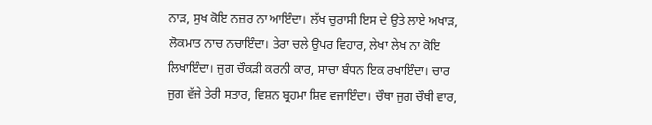ਨਾੜ, ਸੁਖ ਕੋਇ ਨਜ਼ਰ ਨਾ ਆਇੰਦਾ। ਲੱਖ ਚੁਰਾਸੀ ਇਸ ਦੇ ਉਤੇ ਲਾਏ ਅਖਾੜ, ਲੋਕਮਾਤ ਨਾਚ ਨਚਾਇੰਦਾ। ਤੇਰਾ ਚਲੇ ਉਪਰ ਵਿਹਾਰ, ਲੇਖਾ ਲੇਖ ਨਾ ਕੋਇ ਲਿਖਾਇੰਦਾ। ਜੁਗ ਚੌਕੜੀ ਕਰਨੀ ਕਾਰ, ਸਾਚਾ ਬੰਧਨ ਇਕ ਰਖਾਇੰਦਾ। ਚਾਰ ਜੁਗ ਵੱਜੇ ਤੇਰੀ ਸਤਾਰ, ਵਿਸ਼ਨ ਬ੍ਰਹਮਾ ਸ਼ਿਵ ਵਜਾਇੰਦਾ। ਚੌਥਾ ਜੁਗ ਚੌਥੀ ਵਾਰ,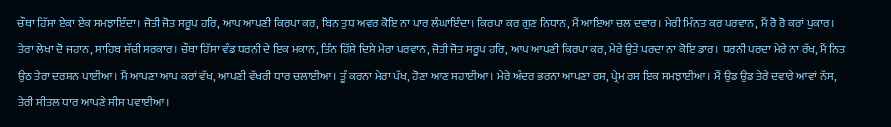ਚੌਥਾ ਹਿੱਸਾ ਏਕਾ ਏਕ ਸਮਝਾਇੰਦਾ। ਜੋਤੀ ਜੋਤ ਸਰੂਪ ਹਰਿ, ਆਪ ਆਪਣੀ ਕਿਰਪਾ ਕਰ, ਬਿਨ ਤੁਧ ਅਵਰ ਕੋਇ ਨਾ ਪਾਰ ਲੰਘਾਇੰਦਾ। ਕਿਰਪਾ ਕਰ ਗੁਣ ਨਿਧਾਨ, ਮੈਂ ਆਇਆ ਚਲ ਦਵਾਰ। ਮੇਰੀ ਮਿੰਨਤ ਕਰ ਪਰਵਾਨ, ਮੈਂ ਰੋ ਰੋ ਕਰਾਂ ਪੁਕਾਰ। ਤੇਰਾ ਲੇਖਾ ਦੋ ਜਹਾਨ, ਸਾਹਿਬ ਸੱਚੀ ਸਰਕਾਰ। ਚੌਥਾ ਹਿੱਸਾ ਵੰਡ ਧਰਨੀ ਦੇ ਇਕ ਮਕਾਨ, ਤਿੰਨ ਹਿੱਸੇ ਦਿਸੇ ਮੇਰਾ ਪਰਵਾਨ, ਜੋਤੀ ਜੋਤ ਸਰੂਪ ਹਰਿ, ਆਪ ਆਪਣੀ ਕਿਰਪਾ ਕਰ, ਮੇਰੇ ਉਤੇ ਪਰਦਾ ਨਾ ਕੋਇ ਡਾਰ। ਧਰਨੀ ਪਰਦਾ ਮੇਰੇ ਨਾ ਰੱਖ, ਮੈਂ ਨਿਤ ਉਠ ਤੇਰਾ ਦਰਸ਼ਨ ਪਾਈਆ। ਮੈਂ ਆਪਣਾ ਆਪ ਕਰਾਂ ਵੱਖ, ਆਪਣੀ ਵੱਖਰੀ ਧਾਰ ਚਲਾਈਆ। ਤੂੰ ਕਰਨਾ ਮੇਰਾ ਪੱਖ, ਹੋਣਾ ਆਣ ਸਹਾਈਆ। ਮੇਰੇ ਅੰਦਰ ਭਰਨਾ ਆਪਣਾ ਰਸ, ਪ੍ਰੇਮ ਰਸ ਇਕ ਸਮਝਾਈਆ। ਮੈਂ ਉਡ ਉਡ ਤੇਰੇ ਦਵਾਰੇ ਆਵਾਂ ਨੱਸ, ਤੇਰੀ ਸੀਤਲ ਧਾਰ ਆਪਣੇ ਸੀਸ ਪਵਾਈਆ।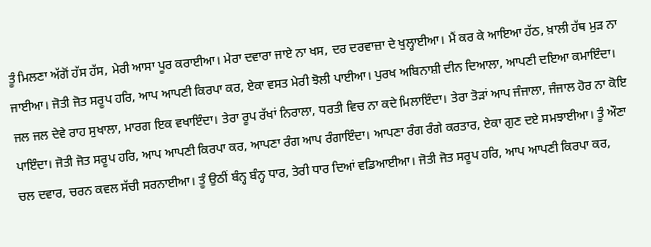ਤੂੰ ਮਿਲਣਾ ਅੱਗੋਂ ਹੱਸ ਹੱਸ, ਮੇਰੀ ਆਸਾ ਪੂਰ ਕਰਾਈਆ। ਮੇਰਾ ਦਵਾਰਾ ਜਾਏ ਨਾ ਖਸ, ਦਰ ਦਰਵਾਜ਼ਾ ਦੇ ਖੁਲ੍ਹਾਈਆ। ਮੈਂ ਕਰ ਕੇ ਆਇਆ ਹੱਠ, ਖ਼ਾਲੀ ਹੱਥ ਮੁੜ ਨਾ ਜਾਈਆ। ਜੋਤੀ ਜੋਤ ਸਰੂਪ ਹਰਿ, ਆਪ ਆਪਣੀ ਕਿਰਪਾ ਕਰ, ਏਕਾ ਵਸਤ ਮੇਰੀ ਝੋਲੀ ਪਾਈਆ। ਪੁਰਖ ਅਬਿਨਾਸ਼ੀ ਦੀਨ ਦਿਆਲਾ, ਆਪਣੀ ਦਇਆ ਕਮਾਇੰਦਾ। ਜਲ ਜਲ ਦੇਵੇ ਰਾਹ ਸੁਖਾਲਾ, ਮਾਰਗ ਇਕ ਵਖਾਇੰਦਾ। ਤੇਰਾ ਰੂਪ ਰੱਖਾਂ ਨਿਰਾਲਾ, ਧਰਤੀ ਵਿਚ ਨਾ ਕਦੇ ਮਿਲਾਇੰਦਾ। ਤੇਰਾ ਤੋੜਾਂ ਆਪ ਜੰਜਾਲਾ, ਜੰਜਾਲ ਹੋਰ ਨਾ ਕੋਇ ਪਾਇੰਦਾ। ਜੋਤੀ ਜੋਤ ਸਰੂਪ ਹਰਿ, ਆਪ ਆਪਣੀ ਕਿਰਪਾ ਕਰ, ਆਪਣਾ ਰੰਗ ਆਪ ਰੰਗਾਇੰਦਾ। ਆਪਣਾ ਰੰਗ ਰੰਗੇ ਕਰਤਾਰ, ਏਕਾ ਗੁਣ ਦਏ ਸਮਝਾਈਆ। ਤੂੰ ਔਣਾ ਚਲ ਦਵਾਰ, ਚਰਨ ਕਵਲ ਸੱਚੀ ਸਰਨਾਈਆ। ਤੂੰ ਉਠੀਂ ਬੰਨ੍ਹ ਬੰਨ੍ਹ ਧਾਰ, ਤੇਰੀ ਧਾਰ ਦਿਆਂ ਵਡਿਆਈਆ। ਜੋਤੀ ਜੋਤ ਸਰੂਪ ਹਰਿ, ਆਪ ਆਪਣੀ ਕਿਰਪਾ ਕਰ,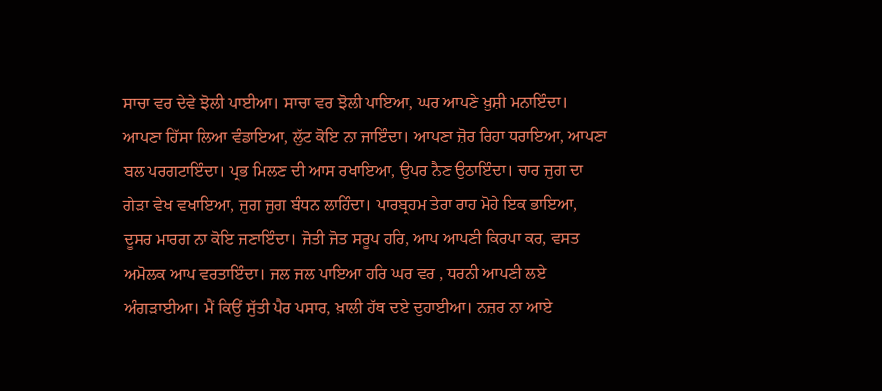ਸਾਚਾ ਵਰ ਦੇਵੇ ਝੋਲੀ ਪਾਈਆ। ਸਾਚਾ ਵਰ ਝੋਲੀ ਪਾਇਆ, ਘਰ ਆਪਣੇ ਖ਼ੁਸ਼ੀ ਮਨਾਇੰਦਾ। ਆਪਣਾ ਹਿੱਸਾ ਲਿਆ ਵੰਡਾਇਆ, ਲੁੱਟ ਕੋਇ ਨਾ ਜਾਇੰਦਾ। ਆਪਣਾ ਜ਼ੋਰ ਰਿਹਾ ਧਰਾਇਆ, ਆਪਣਾ ਬਲ ਪਰਗਟਾਇੰਦਾ। ਪ੍ਰਭ ਮਿਲਣ ਦੀ ਆਸ ਰਖਾਇਆ, ਉਪਰ ਨੈਣ ਉਠਾਇੰਦਾ। ਚਾਰ ਜੁਗ ਦਾ ਗੇੜਾ ਵੇਖ ਵਖਾਇਆ, ਜੁਗ ਜੁਗ ਬੰਧਨ ਲਾਹਿੰਦਾ। ਪਾਰਬ੍ਰਹਮ ਤੇਰਾ ਰਾਹ ਮੋਹੇ ਇਕ ਭਾਇਆ, ਦੂਸਰ ਮਾਰਗ ਨਾ ਕੋਇ ਜਣਾਇੰਦਾ। ਜੋਤੀ ਜੋਤ ਸਰੂਪ ਹਰਿ, ਆਪ ਆਪਣੀ ਕਿਰਪਾ ਕਰ, ਵਸਤ ਅਮੋਲਕ ਆਪ ਵਰਤਾਇੰਦਾ। ਜਲ ਜਲ ਪਾਇਆ ਹਰਿ ਘਰ ਵਰ , ਧਰਨੀ ਆਪਣੀ ਲਏ ਅੰਗੜਾਈਆ। ਮੈਂ ਕਿਉਂ ਸੁੱਤੀ ਪੈਰ ਪਸਾਰ, ਖ਼ਾਲੀ ਹੱਥ ਦਏ ਦੁਹਾਈਆ। ਨਜ਼ਰ ਨਾ ਆਏ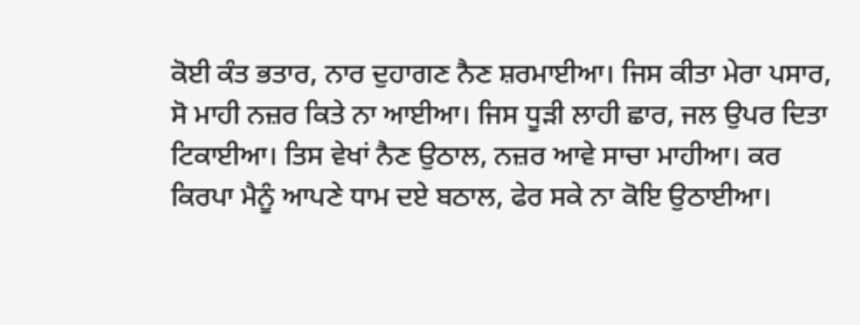ਕੋਈ ਕੰਤ ਭਤਾਰ, ਨਾਰ ਦੁਹਾਗਣ ਨੈਣ ਸ਼ਰਮਾਈਆ। ਜਿਸ ਕੀਤਾ ਮੇਰਾ ਪਸਾਰ, ਸੋ ਮਾਹੀ ਨਜ਼ਰ ਕਿਤੇ ਨਾ ਆਈਆ। ਜਿਸ ਧੂੜੀ ਲਾਹੀ ਛਾਰ, ਜਲ ਉਪਰ ਦਿਤਾ ਟਿਕਾਈਆ। ਤਿਸ ਵੇਖਾਂ ਨੈਣ ਉਠਾਲ, ਨਜ਼ਰ ਆਵੇ ਸਾਚਾ ਮਾਹੀਆ। ਕਰ ਕਿਰਪਾ ਮੈਨੂੰ ਆਪਣੇ ਧਾਮ ਦਏ ਬਠਾਲ, ਫੇਰ ਸਕੇ ਨਾ ਕੋਇ ਉਠਾਈਆ।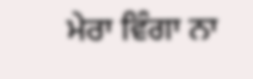ਮੇਰਾ ਵਿੰਗਾ ਨਾ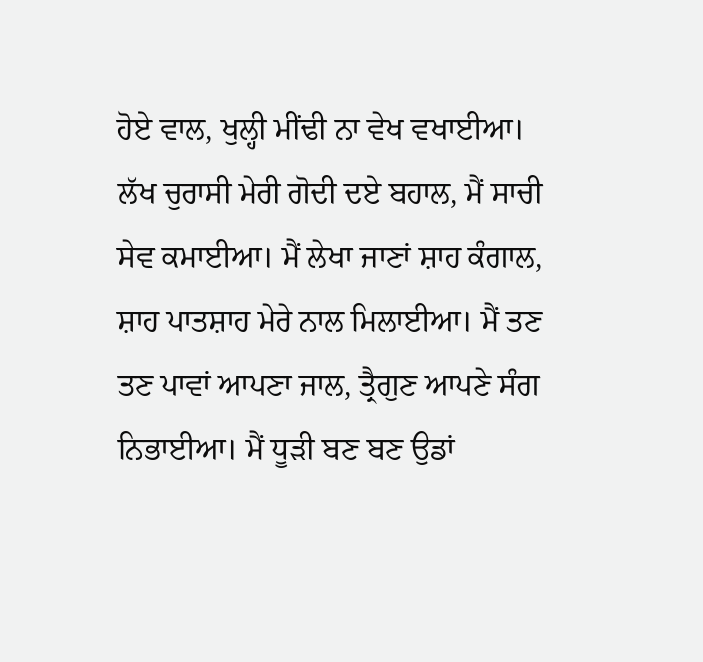ਹੋਏ ਵਾਲ, ਖੁਲ੍ਹੀ ਮੀਂਢੀ ਨਾ ਵੇਖ ਵਖਾਈਆ। ਲੱਖ ਚੁਰਾਸੀ ਮੇਰੀ ਗੋਦੀ ਦਏ ਬਹਾਲ, ਮੈਂ ਸਾਚੀ ਸੇਵ ਕਮਾਈਆ। ਮੈਂ ਲੇਖਾ ਜਾਣਾਂ ਸ਼ਾਹ ਕੰਗਾਲ, ਸ਼ਾਹ ਪਾਤਸ਼ਾਹ ਮੇਰੇ ਨਾਲ ਮਿਲਾਈਆ। ਮੈਂ ਤਣ ਤਣ ਪਾਵਾਂ ਆਪਣਾ ਜਾਲ, ਤ੍ਰੈਗੁਣ ਆਪਣੇ ਸੰਗ ਨਿਭਾਈਆ। ਮੈਂ ਧੂੜੀ ਬਣ ਬਣ ਉਡਾਂ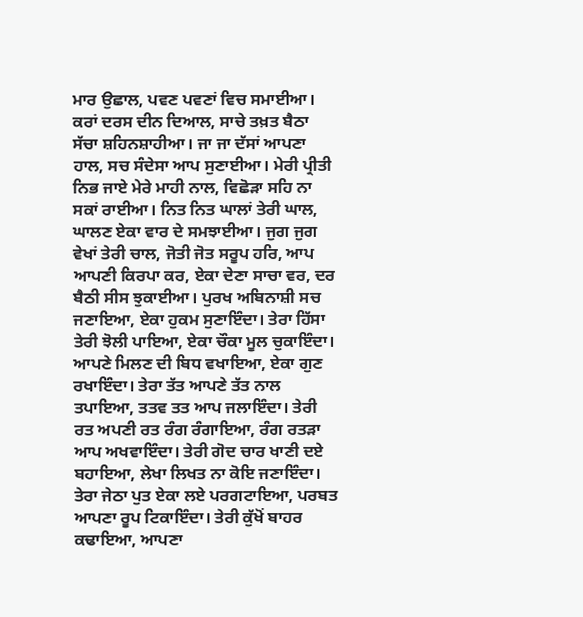ਮਾਰ ਉਛਾਲ, ਪਵਣ ਪਵਣਾਂ ਵਿਚ ਸਮਾਈਆ। ਕਰਾਂ ਦਰਸ ਦੀਨ ਦਿਆਲ, ਸਾਚੇ ਤਖ਼ਤ ਬੈਠਾ ਸੱਚਾ ਸ਼ਹਿਨਸ਼ਾਹੀਆ। ਜਾ ਜਾ ਦੱਸਾਂ ਆਪਣਾ ਹਾਲ, ਸਚ ਸੰਦੇਸਾ ਆਪ ਸੁਣਾਈਆ। ਮੇਰੀ ਪ੍ਰੀਤੀ ਨਿਭ ਜਾਏ ਮੇਰੇ ਮਾਹੀ ਨਾਲ, ਵਿਛੋੜਾ ਸਹਿ ਨਾ ਸਕਾਂ ਰਾਈਆ। ਨਿਤ ਨਿਤ ਘਾਲਾਂ ਤੇਰੀ ਘਾਲ, ਘਾਲਣ ਏਕਾ ਵਾਰ ਦੇ ਸਮਝਾਈਆ। ਜੁਗ ਜੁਗ ਵੇਖਾਂ ਤੇਰੀ ਚਾਲ, ਜੋਤੀ ਜੋਤ ਸਰੂਪ ਹਰਿ, ਆਪ ਆਪਣੀ ਕਿਰਪਾ ਕਰ, ਏਕਾ ਦੇਣਾ ਸਾਚਾ ਵਰ, ਦਰ ਬੈਠੀ ਸੀਸ ਝੁਕਾਈਆ। ਪੁਰਖ ਅਬਿਨਾਸ਼ੀ ਸਚ ਜਣਾਇਆ, ਏਕਾ ਹੁਕਮ ਸੁਣਾਇੰਦਾ। ਤੇਰਾ ਹਿੱਸਾ ਤੇਰੀ ਝੋਲੀ ਪਾਇਆ, ਏਕਾ ਚੌਕਾ ਮੂਲ ਚੁਕਾਇੰਦਾ। ਆਪਣੇ ਮਿਲਣ ਦੀ ਬਿਧ ਵਖਾਇਆ, ਏਕਾ ਗੁਣ ਰਖਾਇੰਦਾ। ਤੇਰਾ ਤੱਤ ਆਪਣੇ ਤੱਤ ਨਾਲ ਤਪਾਇਆ, ਤਤਵ ਤਤ ਆਪ ਜਲਾਇੰਦਾ। ਤੇਰੀ ਰਤ ਅਪਣੀ ਰਤ ਰੰਗ ਰੰਗਾਇਆ, ਰੰਗ ਰਤੜਾ ਆਪ ਅਖਵਾਇੰਦਾ। ਤੇਰੀ ਗੋਦ ਚਾਰ ਖਾਣੀ ਦਏ ਬਹਾਇਆ, ਲੇਖਾ ਲਿਖਤ ਨਾ ਕੋਇ ਜਣਾਇੰਦਾ। ਤੇਰਾ ਜੇਠਾ ਪੁਤ ਏਕਾ ਲਏ ਪਰਗਟਾਇਆ, ਪਰਬਤ ਆਪਣਾ ਰੂਪ ਟਿਕਾਇੰਦਾ। ਤੇਰੀ ਕੁੱਖੋਂ ਬਾਹਰ ਕਢਾਇਆ, ਆਪਣਾ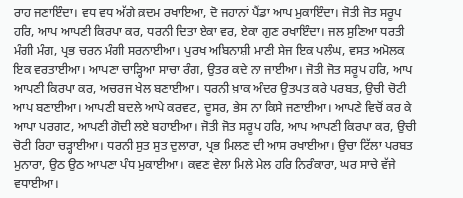ਰਾਹ ਜਣਾਇੰਦਾ। ਵਧ ਵਧ ਅੱਗੇ ਕ਼ਦਮ ਰਖਾਇਆ, ਦੋ ਜਹਾਨਾਂ ਪੈਂਡਾ ਆਪ ਮੁਕਾਇੰਦਾ। ਜੋਤੀ ਜੋਤ ਸਰੂਪ ਹਰਿ, ਆਪ ਆਪਣੀ ਕਿਰਪਾ ਕਰ, ਧਰਨੀ ਦਿਤਾ ਏਕਾ ਵਰ, ਏਕਾ ਗੁਣ ਰਖਾਇੰਦਾ। ਜਲ ਸੁਣਿਆ ਧਰਤੀ ਮੰਗੀ ਮੰਗ, ਪ੍ਰਭ ਚਰਨ ਮੰਗੀ ਸਰਨਾਈਆ। ਪੁਰਖ ਅਬਿਨਾਸ਼ੀ ਮਾਣੀ ਸੇਜ ਇਕ ਪਲੰਘ, ਵਸਤ ਅਮੋਲਕ ਇਕ ਵਰਤਾਈਆ। ਆਪਣਾ ਚਾੜ੍ਹਿਆ ਸਾਚਾ ਰੰਗ, ਉਤਰ ਕਦੇ ਨਾ ਜਾਈਆ। ਜੋਤੀ ਜੋਤ ਸਰੂਪ ਹਰਿ, ਆਪ ਆਪਣੀ ਕਿਰਪਾ ਕਰ, ਅਚਰਜ ਖੇਲ ਬਣਾਈਆ। ਧਰਨੀ ਖ਼ਾਕ ਅੰਦਰ ਉਤਪਤ ਕਰੇ ਪਰਬਤ, ਉਚੀ ਚੋਟੀ ਆਪ ਬਣਾਈਆ। ਆਪਣੀ ਬਦਲੇ ਆਪੇ ਕਰਵਟ, ਦੂਸਰ, ਭੇਸ ਨਾ ਕਿਸੇ ਜਣਾਈਆ। ਆਪਣੇ ਵਿਚੋਂ ਕਰ ਕੇ ਆਪਾ ਪਰਗਟ, ਆਪਣੀ ਗੋਦੀ ਲਏ ਬਹਾਈਆ। ਜੋਤੀ ਜੋਤ ਸਰੂਪ ਹਰਿ, ਆਪ ਆਪਣੀ ਕਿਰਪਾ ਕਰ, ਉਚੀ ਚੋਟੀ ਰਿਹਾ ਚੜ੍ਹਾਈਆ। ਧਰਨੀ ਸੁਤ ਸੁਤ ਦੁਲਾਰਾ, ਪ੍ਰਭ ਮਿਲਣ ਦੀ ਆਸ ਰਖਾਈਆ। ਉਚਾ ਟਿੱਲਾ ਪਰਬਤ ਮੁਨਾਰਾ, ਉਠ ਉਠ ਆਪਣਾ ਪੰਧ ਮੁਕਾਈਆ। ਕਵਣ ਵੇਲਾ ਮਿਲੇ ਮੇਲ ਹਰਿ ਨਿਰੰਕਾਰਾ, ਘਰ ਸਾਚੇ ਵੱਜੇ ਵਧਾਈਆ।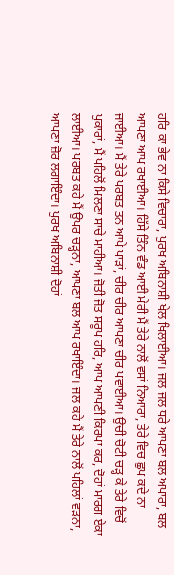ਹਰਿ ਕਾ ਭੇਵ ਨਾ ਕਿਸੇ ਵਿਚਾਰਾ, ਪੁਰਖ ਅਬਿਨਾਸ਼ੀ ਖੇਲ ਖਿਲਾਈਆ। ਜਲ ਜਲ ਧਰੇ ਆਪਣਾ ਬਲ ਅਪਾਰਾ, ਬਲ ਆਪਣਾ ਆਪ ਰਖਾਈਆ। ਹਿੱਸੇ ਤਿੰਨ ਵੰਡ ਆਈ ਮੇਰੀ ਮੈਂ ਤੇਰੇ ਨਾਲੋਂ ਵਸਾਂ ਨਿਆਰਾ, ਤੇਰੇ ਵਿਚ ਛੁਪ ਕਦੇ ਨਾ ਜਾਈਆ। ਮੈਂ ਤੇਰੇ ਪਰਬਤ ਤਨ ਆਪੇ ਪਾੜਾਂ, ਚੀਰ ਚੀਰ ਆਪਣਾ ਚੀਰ ਪਵਾਈਆ। ਉਚੀ ਚੋਟੀ ਚੜ੍ਹ ਕੇ ਤੇਰੇ ਵਿਚੋਂ ਪੁਕਾਰਾਂ, ਮੈਂ ਪਹਿਲੋਂ ਮਿਲਣਾ ਸਾਚੇ ਮਾਹੀਆ। ਜੋਤੀ ਜੋਤ ਸਰੂਪ ਹਰਿ, ਆਪ ਆਪਣੀ ਕਿਰਪਾ ਕਰ, ਦੋਹਾਂ ਮਾਰਗ ਏਕਾ ਲਾਈਆ। ਪਰਬਤ ਕਹੇ ਮੈਂ ਉਪਰ ਚੜ੍ਹਨਾ, ਆਪਣਾ ਬਲ ਆਪ ਰਖਾਇੰਦਾ। ਜਲ ਕਹੇ ਮੈਂ ਤੇਰੇ ਨਾਲੋਂ ਪਹਿਲਾਂ ਵੜਨਾ, ਆਪਣਾ ਜ਼ੋਰ ਲਗਾਇੰਦਾ। ਪੁਰਖ ਅਬਿਨਾਸ਼ੀ ਦੋਹਾਂ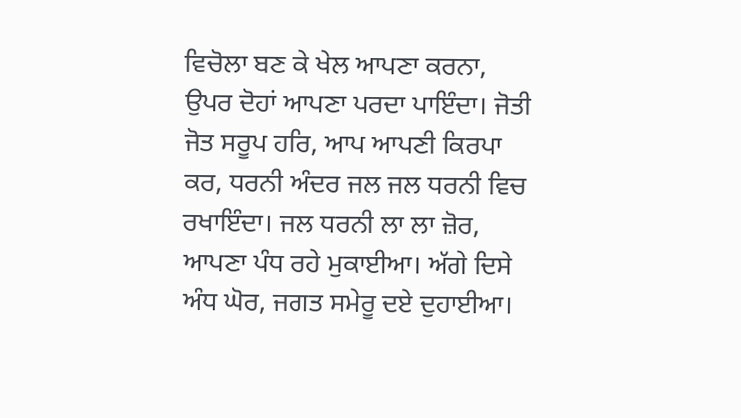ਵਿਚੋਲਾ ਬਣ ਕੇ ਖੇਲ ਆਪਣਾ ਕਰਨਾ, ਉਪਰ ਦੋਹਾਂ ਆਪਣਾ ਪਰਦਾ ਪਾਇੰਦਾ। ਜੋਤੀ ਜੋਤ ਸਰੂਪ ਹਰਿ, ਆਪ ਆਪਣੀ ਕਿਰਪਾ ਕਰ, ਧਰਨੀ ਅੰਦਰ ਜਲ ਜਲ ਧਰਨੀ ਵਿਚ ਰਖਾਇੰਦਾ। ਜਲ ਧਰਨੀ ਲਾ ਲਾ ਜ਼ੋਰ, ਆਪਣਾ ਪੰਧ ਰਹੇ ਮੁਕਾਈਆ। ਅੱਗੇ ਦਿਸੇ ਅੰਧ ਘੋਰ, ਜਗਤ ਸਮੇਰੂ ਦਏ ਦੁਹਾਈਆ।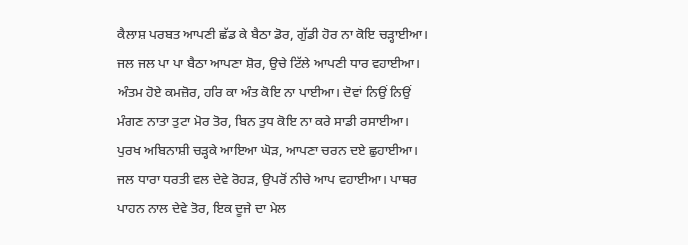ਕੈਲਾਸ਼ ਪਰਬਤ ਆਪਣੀ ਛੱਡ ਕੇ ਬੈਠਾ ਡੋਰ, ਗੁੱਡੀ ਹੋਰ ਨਾ ਕੋਇ ਚੜ੍ਹਾਈਆ। ਜਲ ਜਲ ਪਾ ਪਾ ਬੈਠਾ ਆਪਣਾ ਸ਼ੋਰ, ਉਚੇ ਟਿੱਲੇ ਆਪਣੀ ਧਾਰ ਵਹਾਈਆ। ਅੰਤਮ ਹੋਏ ਕਮਜ਼ੋਰ, ਹਰਿ ਕਾ ਅੰਤ ਕੋਇ ਨਾ ਪਾਈਆ। ਦੋਵਾਂ ਨਿਉਂ ਨਿਉਂ ਮੰਗਣ ਨਾਤਾ ਤੁਟਾ ਮੋਰ ਤੋਰ, ਬਿਨ ਤੁਧ ਕੋਇ ਨਾ ਕਰੇ ਸਾਡੀ ਰਸਾਈਆ। ਪੁਰਖ ਅਬਿਨਾਸ਼ੀ ਚੜ੍ਹਕੇ ਆਇਆ ਘੋੜ, ਆਪਣਾ ਚਰਨ ਦਏ ਛੁਹਾਈਆ। ਜਲ ਧਾਰਾ ਧਰਤੀ ਵਲ ਦੇਵੇ ਰੋਹੜ, ਉਪਰੋਂ ਨੀਚੇ ਆਪ ਵਹਾਈਆ। ਪਾਥਰ ਪਾਹਨ ਨਾਲ ਦੇਵੇ ਤੋਰ, ਇਕ ਦੂਜੇ ਦਾ ਮੇਲ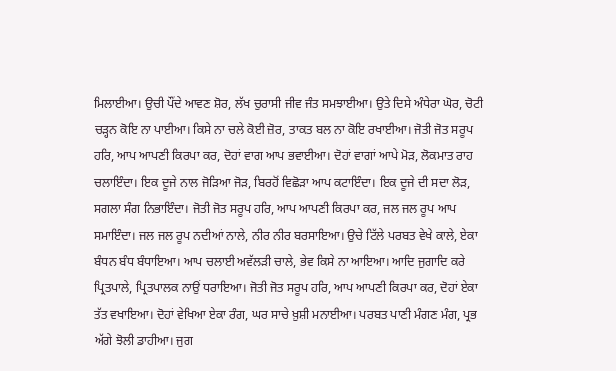ਮਿਲਾਈਆ। ਉਚੀ ਪੌਂਦੇ ਆਵਣ ਸ਼ੋਰ, ਲੱਖ ਚੁਰਾਸੀ ਜੀਵ ਜੰਤ ਸਮਝਾਈਆ। ਉਤੇ ਦਿਸੇ ਅੰਧੇਰਾ ਘੋਰ, ਚੋਟੀ ਚੜ੍ਹਨ ਕੋਇ ਨਾ ਪਾਈਆ। ਕਿਸੇ ਨਾ ਚਲੇ ਕੋਈ ਜ਼ੋਰ, ਤਾਕਤ ਬਲ ਨਾ ਕੋਇ ਰਖਾਈਆ। ਜੋਤੀ ਜੋਤ ਸਰੂਪ ਹਰਿ, ਆਪ ਆਪਣੀ ਕਿਰਪਾ ਕਰ, ਦੋਹਾਂ ਵਾਗ ਆਪ ਭਵਾਈਆ। ਦੋਹਾਂ ਵਾਗਾਂ ਆਪੇ ਮੋੜ, ਲੋਕਮਾਤ ਰਾਹ ਚਲਾਇੰਦਾ। ਇਕ ਦੂਜੇ ਨਾਲ ਜੋੜਿਆ ਜੋੜ, ਬਿਰਹੋਂ ਵਿਛੋੜਾ ਆਪ ਕਟਾਇੰਦਾ। ਇਕ ਦੂਜੇ ਦੀ ਸਦਾ ਲੋੜ, ਸਗਲਾ ਸੰਗ ਨਿਭਾਇੰਦਾ। ਜੋਤੀ ਜੋਤ ਸਰੂਪ ਹਰਿ, ਆਪ ਆਪਣੀ ਕਿਰਪਾ ਕਰ, ਜਲ ਜਲ ਰੂਪ ਆਪ ਸਮਾਇੰਦਾ। ਜਲ ਜਲ ਰੂਪ ਨਦੀਆਂ ਨਾਲੇ, ਨੀਰ ਨੀਰ ਬਰਸਾਇਆ। ਉਚੇ ਟਿੱਲੇ ਪਰਬਤ ਵੇਖੇ ਕਾਲੇ, ਏਕਾ ਬੰਧਨ ਬੰਧ ਬੰਧਾਇਆ। ਆਪ ਚਲਾਈ ਅਵੱਲੜੀ ਚਾਲੇ, ਭੇਵ ਕਿਸੇ ਨਾ ਆਇਆ। ਆਦਿ ਜੁਗਾਦਿ ਕਰੇ ਪ੍ਰਿਤਪਾਲੇ, ਪ੍ਰਿਤਪਾਲਕ ਨਾਉਂ ਧਰਾਇਆ। ਜੋਤੀ ਜੋਤ ਸਰੂਪ ਹਰਿ, ਆਪ ਆਪਣੀ ਕਿਰਪਾ ਕਰ, ਦੋਹਾਂ ਏਕਾ ਤੱਤ ਵਖਾਇਆ। ਦੋਹਾਂ ਵੇਖਿਆ ਏਕਾ ਰੰਗ, ਘਰ ਸਾਚੇ ਖ਼ੁਸ਼ੀ ਮਨਾਈਆ। ਪਰਬਤ ਪਾਣੀ ਮੰਗਣ ਮੰਗ, ਪ੍ਰਭ ਅੱਗੇ ਝੋਲੀ ਡਾਹੀਆ। ਜੁਗ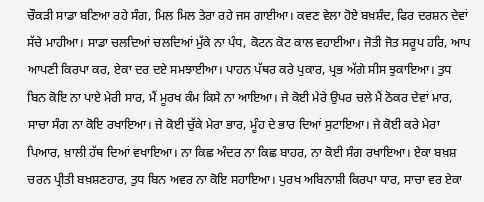ਚੌਕੜੀ ਸਾਡਾ ਬਣਿਆ ਰਹੇ ਸੰਗ, ਮਿਲ ਮਿਲ ਤੇਰਾ ਰਹੇ ਜਸ ਗਾਈਆ। ਕਵਣ ਵੇਲਾ ਹੋਏ ਬਖ਼ਸ਼ੰਦ, ਫਿਰ ਦਰਸ਼ਨ ਦੇਵਾਂ ਸੱਚੇ ਮਾਹੀਆ। ਸਾਡਾ ਚਲਦਿਆਂ ਚਲਦਿਆਂ ਮੁੱਕੇ ਨਾ ਪੰਧ, ਕੋਟਨ ਕੋਟ ਕਾਲ ਵਹਾਈਆ। ਜੋਤੀ ਜੋਤ ਸਰੂਪ ਹਰਿ, ਆਪ ਆਪਣੀ ਕਿਰਪਾ ਕਰ, ਏਕਾ ਦਰ ਦਏ ਸਮਝਾਈਆ। ਪਾਹਨ ਪੱਥਰ ਕਰੇ ਪੁਕਾਰ, ਪ੍ਰਭ ਅੱਗੇ ਸੀਸ ਝੁਕਾਇਆ। ਤੁਧ ਬਿਨ ਕੋਇ ਨਾ ਪਾਏ ਮੇਰੀ ਸਾਰ, ਮੈਂ ਮੂਰਖ ਕੰਮ ਕਿਸੇ ਨਾ ਆਇਆ। ਜੇ ਕੋਈ ਮੇਰੇ ਉਪਰ ਚਲੇ ਮੈਂ ਠੋਕਰ ਦੇਵਾਂ ਮਾਰ, ਸਾਚਾ ਸੰਗ ਨਾ ਕੋਇ ਰਖਾਇਆ। ਜੇ ਕੋਈ ਚੁੱਕੇ ਮੇਰਾ ਭਾਰ, ਮੂੰਹ ਦੇ ਭਾਰ ਦਿਆਂ ਸੁਟਾਇਆ। ਜੇ ਕੋਈ ਕਰੇ ਮੇਰਾ ਪਿਆਰ, ਖ਼ਾਲੀ ਹੱਥ ਦਿਆਂ ਵਖਾਇਆ। ਨਾ ਕਿਛ ਅੰਦਰ ਨਾ ਕਿਛ ਬਾਹਰ, ਨਾ ਕੋਈ ਸੰਗ ਰਖਾਇਆ। ਏਕਾ ਬਖ਼ਸ਼ ਚਰਨ ਪ੍ਰੀਤੀ ਬਖ਼ਸ਼ਣਹਾਰ, ਤੁਧ ਬਿਨ ਅਵਰ ਨਾ ਕੋਇ ਸਹਾਇਆ। ਪੁਰਖ ਅਬਿਨਾਸ਼ੀ ਕਿਰਪਾ ਧਾਰ, ਸਾਚਾ ਵਰ ਏਕਾ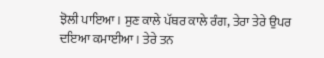ਝੋਲੀ ਪਾਇਆ। ਸੁਣ ਕਾਲੇ ਪੱਥਰ ਕਾਲੇ ਰੰਗ, ਤੇਰਾ ਤੇਰੇ ਉਪਰ ਦਇਆ ਕਮਾਈਆ। ਤੇਰੇ ਤਨ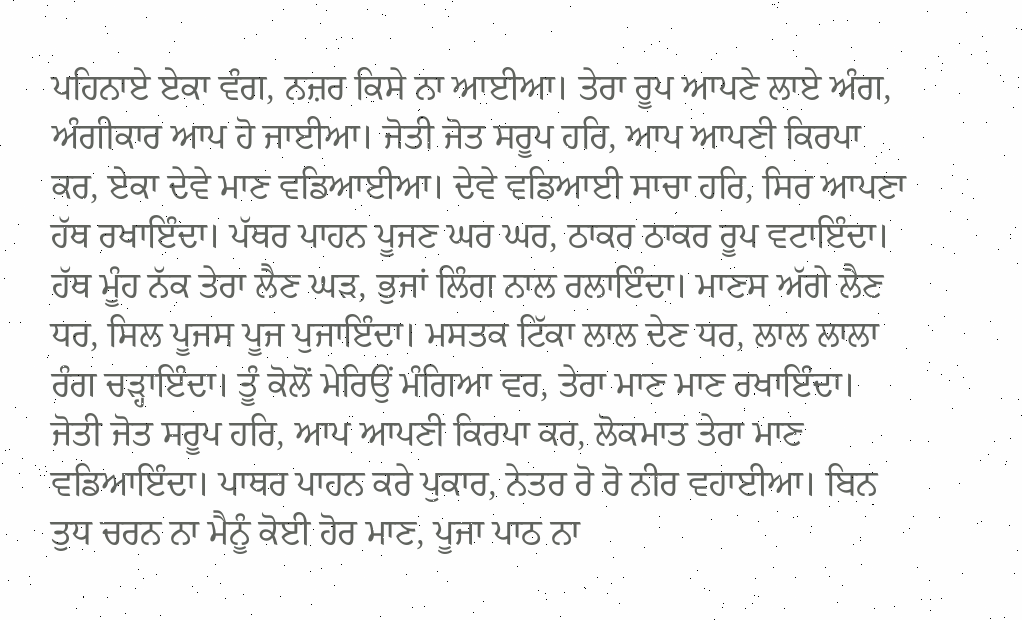ਪਹਿਨਾਏ ਏਕਾ ਵੰਗ, ਨਜ਼ਰ ਕਿਸੇ ਨਾ ਆਈਆ। ਤੇਰਾ ਰੂਪ ਆਪਣੇ ਲਾਏ ਅੰਗ, ਅੰਗੀਕਾਰ ਆਪ ਹੋ ਜਾਈਆ। ਜੋਤੀ ਜੋਤ ਸਰੂਪ ਹਰਿ, ਆਪ ਆਪਣੀ ਕਿਰਪਾ ਕਰ, ਏਕਾ ਦੇਵੇ ਮਾਣ ਵਡਿਆਈਆ। ਦੇਵੇ ਵਡਿਆਈ ਸਾਚਾ ਹਰਿ, ਸਿਰ ਆਪਣਾ ਹੱਥ ਰਖਾਇੰਦਾ। ਪੱਥਰ ਪਾਹਨ ਪੂਜਣ ਘਰ ਘਰ, ਠਾਕਰ ਠਾਕਰ ਰੂਪ ਵਟਾਇੰਦਾ। ਹੱਥ ਮੂੰਹ ਨੱਕ ਤੇਰਾ ਲੈਣ ਘੜ, ਭੁਜਾਂ ਲਿੰਗ ਨਾਲ ਰਲਾਇੰਦਾ। ਮਾਣਸ ਅੱਗੇ ਲੈਣ ਧਰ, ਸਿਲ ਪੂਜਸ ਪੂਜ ਪੁਜਾਇੰਦਾ। ਮਸਤਕ ਟਿੱਕਾ ਲਾਲ ਦੇਣ ਧਰ, ਲਾਲ ਲਾਲਾ ਰੰਗ ਚੜ੍ਹਾਇੰਦਾ। ਤੂੰ ਕੋਲੋਂ ਮੇਰਿਉਂ ਮੰਗਿਆ ਵਰ, ਤੇਰਾ ਮਾਣ ਮਾਣ ਰਖਾਇੰਦਾ। ਜੋਤੀ ਜੋਤ ਸਰੂਪ ਹਰਿ, ਆਪ ਆਪਣੀ ਕਿਰਪਾ ਕਰ, ਲੋਕਮਾਤ ਤੇਰਾ ਮਾਣ ਵਡਿਆਇੰਦਾ। ਪਾਥਰ ਪਾਹਨ ਕਰੇ ਪੁਕਾਰ, ਨੇਤਰ ਰੋ ਰੋ ਨੀਰ ਵਹਾਈਆ। ਬਿਨ ਤੁਧ ਚਰਨ ਨਾ ਮੈਨੂੰ ਕੋਈ ਹੋਰ ਮਾਣ, ਪੂਜਾ ਪਾਠ ਨਾ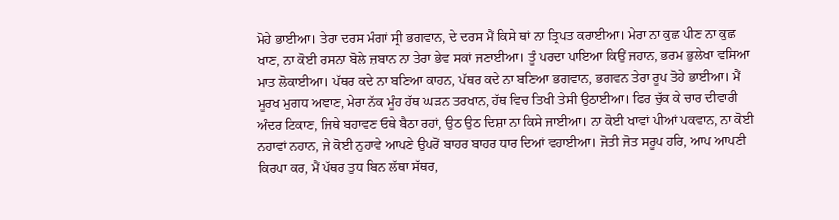ਮੋਹੇ ਭਾਈਆ। ਤੇਰਾ ਦਰਸ ਮੰਗਾਂ ਸ੍ਰੀ ਭਗਵਾਨ, ਦੇ ਦਰਸ ਮੈਂ ਕਿਸੇ ਥਾਂ ਨਾ ਤ੍ਰਿਪਤ ਕਰਾਈਆ। ਮੇਰਾ ਨਾ ਕੁਛ ਪੀਣ ਨਾ ਕੁਛ ਖਾਣ, ਨਾ ਕੋਈ ਰਸਨਾ ਬੋਲੇ ਜ਼ਬਾਨ ਨਾ ਤੇਰਾ ਭੇਵ ਸਕਾਂ ਜਣਾਈਆ। ਤੂੰ ਪਰਦਾ ਪਾਇਆ ਕਿਉਂ ਜਹਾਨ, ਭਰਮ ਭੁਲੇਖਾ ਵਸਿਆ ਮਾਤ ਲੋਕਾਈਆ। ਪੱਥਰ ਕਦੇ ਨਾ ਬਣਿਆ ਕਾਹਨ, ਪੱਥਰ ਕਦੇ ਨਾ ਬਣਿਆ ਭਗਵਾਨ, ਭਗਵਨ ਤੇਰਾ ਰੂਪ ਤੋਹੇ ਭਾਈਆ। ਮੈਂ ਮੂਰਖ ਮੁਗਧ ਅਞਾਣ, ਮੇਰਾ ਨੱਕ ਮੂੰਹ ਹੱਥ ਘੜਨ ਤਰਖਾਨ, ਹੱਥ ਵਿਚ ਤਿਖੀ ਤੇਸੀ ਉਠਾਈਆ। ਫਿਰ ਚੁੱਕ ਕੇ ਚਾਰ ਦੀਵਾਰੀ ਅੰਦਰ ਟਿਕਾਣ, ਜਿਥੇ ਬਹਾਵਣ ਓਥੇ ਬੈਠਾ ਰਹਾਂ, ਉਠ ਉਠ ਦਿਸ਼ਾ ਨਾ ਕਿਸੇ ਜਾਈਆ। ਨਾ ਕੋਈ ਖਾਵਾਂ ਪੀਆਂ ਪਕਵਾਨ, ਨਾ ਕੋਈ ਨਹਾਵਾਂ ਨਹਾਨ, ਜੇ ਕੋਈ ਨੁਹਾਵੇ ਆਪਣੇ ਉਪਰੋਂ ਬਾਹਰ ਬਾਹਰ ਧਾਰ ਦਿਆਂ ਵਹਾਈਆ। ਜੋਤੀ ਜੋਤ ਸਰੂਪ ਹਰਿ, ਆਪ ਆਪਣੀ ਕਿਰਪਾ ਕਰ, ਮੈਂ ਪੱਥਰ ਤੁਧ ਬਿਨ ਲੱਥਾ ਸੱਥਰ,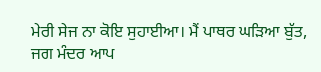ਮੇਰੀ ਸੇਜ ਨਾ ਕੋਇ ਸੁਹਾਈਆ। ਮੈਂ ਪਾਥਰ ਘੜਿਆ ਬੁੱਤ, ਜਗ ਮੰਦਰ ਆਪ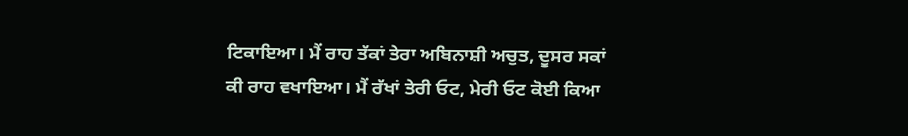ਟਿਕਾਇਆ। ਮੈਂ ਰਾਹ ਤੱਕਾਂ ਤੇਰਾ ਅਬਿਨਾਸ਼ੀ ਅਚੁਤ, ਦੂਸਰ ਸਕਾਂ ਕੀ ਰਾਹ ਵਖਾਇਆ। ਮੈਂ ਰੱਖਾਂ ਤੇਰੀ ਓਟ, ਮੇਰੀ ਓਟ ਕੋਈ ਕਿਆ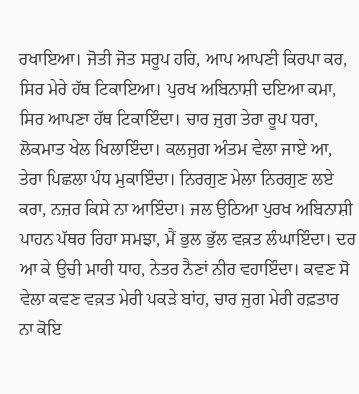ਰਖਾਇਆ। ਜੋਤੀ ਜੋਤ ਸਰੂਪ ਹਰਿ, ਆਪ ਆਪਣੀ ਕਿਰਪਾ ਕਰ, ਸਿਰ ਮੇਰੇ ਹੱਥ ਟਿਕਾਇਆ। ਪੁਰਖ ਅਬਿਨਾਸ਼ੀ ਦਇਆ ਕਮਾ, ਸਿਰ ਆਪਣਾ ਹੱਥ ਟਿਕਾਇੰਦਾ। ਚਾਰ ਜੁਗ ਤੇਰਾ ਰੂਪ ਧਰਾ, ਲੋਕਮਾਤ ਖੇਲ ਖਿਲਾਇੰਦਾ। ਕਲਜੁਗ ਅੰਤਮ ਵੇਲਾ ਜਾਏ ਆ, ਤੇਰਾ ਪਿਛਲਾ ਪੰਧ ਮੁਕਾਇੰਦਾ। ਨਿਰਗੁਣ ਮੇਲਾ ਨਿਰਗੁਣ ਲਏ ਕਰਾ, ਨਜ਼ਰ ਕਿਸੇ ਨਾ ਆਇੰਦਾ। ਜਲ ਉਠਿਆ ਪੁਰਖ ਅਬਿਨਾਸ਼ੀ ਪਾਹਨ ਪੱਥਰ ਰਿਹਾ ਸਮਝਾ, ਮੈਂ ਭੁਲ ਭੁੱਲ ਵਕ਼ਤ ਲੰਘਾਇੰਦਾ। ਦਰ ਆ ਕੇ ਉਚੀ ਮਾਰੀ ਧਾਹ, ਨੇਤਰ ਨੈਣਾਂ ਨੀਰ ਵਹਾਇੰਦਾ। ਕਵਣ ਸੋ ਵੇਲਾ ਕਵਣ ਵਕ਼ਤ ਮੇਰੀ ਪਕੜੇ ਬਾਂਹ, ਚਾਰ ਜੁਗ ਮੇਰੀ ਰਫ਼ਤਾਰ ਨਾ ਕੋਇ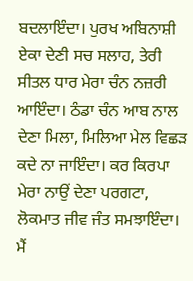ਬਦਲਾਇੰਦਾ। ਪੁਰਖ ਅਬਿਨਾਸ਼ੀ ਏਕਾ ਦੇਣੀ ਸਚ ਸਲਾਹ, ਤੇਰੀ ਸੀਤਲ ਧਾਰ ਮੇਰਾ ਚੰਨ ਨਜ਼ਰੀ ਆਇੰਦਾ। ਠੰਡਾ ਚੰਨ ਆਬ ਨਾਲ ਦੇਣਾ ਮਿਲਾ, ਮਿਲਿਆ ਮੇਲ ਵਿਛੜ ਕਦੇ ਨਾ ਜਾਇੰਦਾ। ਕਰ ਕਿਰਪਾ ਮੇਰਾ ਨਾਉਂ ਦੇਣਾ ਪਰਗਟਾ, ਲੋਕਮਾਤ ਜੀਵ ਜੰਤ ਸਮਝਾਇੰਦਾ। ਮੈਂ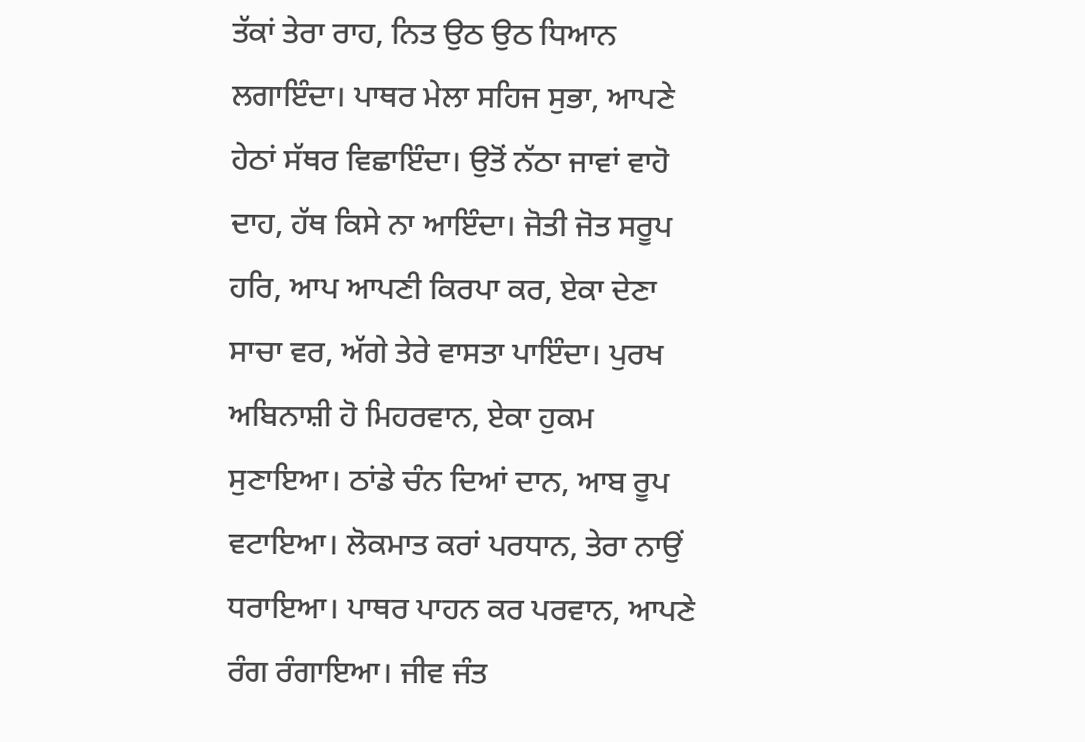ਤੱਕਾਂ ਤੇਰਾ ਰਾਹ, ਨਿਤ ਉਠ ਉਠ ਧਿਆਨ ਲਗਾਇੰਦਾ। ਪਾਥਰ ਮੇਲਾ ਸਹਿਜ ਸੁਭਾ, ਆਪਣੇ ਹੇਠਾਂ ਸੱਥਰ ਵਿਛਾਇੰਦਾ। ਉਤੋਂ ਨੱਠਾ ਜਾਵਾਂ ਵਾਹੋ ਦਾਹ, ਹੱਥ ਕਿਸੇ ਨਾ ਆਇੰਦਾ। ਜੋਤੀ ਜੋਤ ਸਰੂਪ ਹਰਿ, ਆਪ ਆਪਣੀ ਕਿਰਪਾ ਕਰ, ਏਕਾ ਦੇਣਾ ਸਾਚਾ ਵਰ, ਅੱਗੇ ਤੇਰੇ ਵਾਸਤਾ ਪਾਇੰਦਾ। ਪੁਰਖ ਅਬਿਨਾਸ਼ੀ ਹੋ ਮਿਹਰਵਾਨ, ਏਕਾ ਹੁਕਮ ਸੁਣਾਇਆ। ਠਾਂਡੇ ਚੰਨ ਦਿਆਂ ਦਾਨ, ਆਬ ਰੂਪ ਵਟਾਇਆ। ਲੋਕਮਾਤ ਕਰਾਂ ਪਰਧਾਨ, ਤੇਰਾ ਨਾਉਂ ਧਰਾਇਆ। ਪਾਥਰ ਪਾਹਨ ਕਰ ਪਰਵਾਨ, ਆਪਣੇ ਰੰਗ ਰੰਗਾਇਆ। ਜੀਵ ਜੰਤ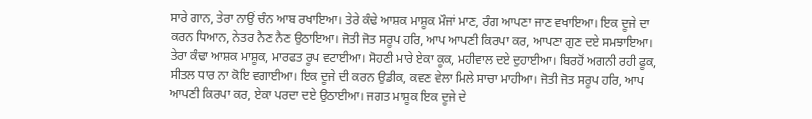ਸਾਰੇ ਗਾਨ, ਤੇਰਾ ਨਾਉਂ ਚੰਨ ਆਬ ਰਖਾਇਆ। ਤੇਰੇ ਕੰਢੇ ਆਸ਼ਕ ਮਾਸ਼ੂਕ ਮੌਜਾਂ ਮਾਣ, ਰੰਗ ਆਪਣਾ ਜਾਣ ਵਖਾਇਆ। ਇਕ ਦੂਜੇ ਦਾ ਕਰਨ ਧਿਆਨ, ਨੇਤਰ ਨੈਣ ਨੈਣ ਉਠਾਇਆ। ਜੋਤੀ ਜੋਤ ਸਰੂਪ ਹਰਿ, ਆਪ ਆਪਣੀ ਕਿਰਪਾ ਕਰ, ਆਪਣਾ ਗੁਣ ਦਏ ਸਮਝਾਇਆ। ਤੇਰਾ ਕੰਢਾ ਆਸ਼ਕ ਮਾਸ਼ੂਕ, ਮਾਰਫਤ ਰੂਪ ਵਟਾਈਆ। ਸੋਹਣੀ ਮਾਰੇ ਏਕਾ ਕੂਕ, ਮਹੀਵਾਲ ਦਏ ਦੁਹਾਈਆ। ਬਿਰਹੋਂ ਅਗਨੀ ਰਹੀ ਫੂਕ, ਸੀਤਲ ਧਾਰ ਨਾ ਕੋਇ ਵਗਾਈਆ। ਇਕ ਦੂਜੇ ਦੀ ਕਰਨ ਉਡੀਕ, ਕਵਣ ਵੇਲਾ ਮਿਲੇ ਸਾਚਾ ਮਾਹੀਆ। ਜੋਤੀ ਜੋਤ ਸਰੂਪ ਹਰਿ, ਆਪ ਆਪਣੀ ਕਿਰਪਾ ਕਰ, ਏਕਾ ਪਰਦਾ ਦਏ ਉਠਾਈਆ। ਜਗਤ ਮਾਸ਼ੂਕ ਇਕ ਦੂਜੇ ਦੇ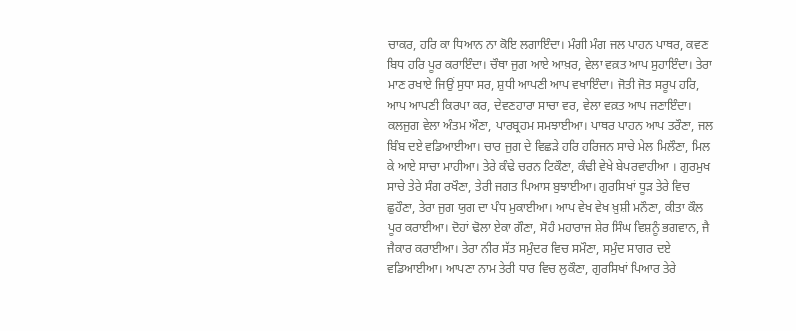ਚਾਕਰ, ਹਰਿ ਕਾ ਧਿਆਨ ਨਾ ਕੋਇ ਲਗਾਇੰਦਾ। ਮੰਗੀ ਮੰਗ ਜਲ ਪਾਹਨ ਪਾਥਰ, ਕਵਣ ਬਿਧ ਹਰਿ ਪੂਰ ਕਰਾਇੰਦਾ। ਚੌਥਾ ਜੁਗ ਆਏ ਆਖ਼ਰ, ਵੇਲਾ ਵਕ਼ਤ ਆਪ ਸੁਹਾਇੰਦਾ। ਤੇਰਾ ਮਾਣ ਰਖਾਏ ਜਿਉਂ ਸੁਧਾ ਸਰ, ਸ਼ੁਧੀ ਆਪਣੀ ਆਪ ਵਖਾਇੰਦਾ। ਜੋਤੀ ਜੋਤ ਸਰੂਪ ਹਰਿ, ਆਪ ਆਪਣੀ ਕਿਰਪਾ ਕਰ, ਦੇਵਣਹਾਰਾ ਸਾਚਾ ਵਰ, ਵੇਲਾ ਵਕ਼ਤ ਆਪ ਜਣਾਇੰਦਾ। ਕਲਜੁਗ ਵੇਲਾ ਅੰਤਮ ਔਣਾ, ਪਾਰਬ੍ਰਹਮ ਸਮਝਾਈਆ। ਪਾਥਰ ਪਾਹਨ ਆਪ ਤਰੌਣਾ, ਜਲ ਬਿੰਬ ਦਏ ਵਡਿਆਈਆ। ਚਾਰ ਜੁਗ ਦੇ ਵਿਛੜੇ ਹਰਿ ਹਰਿਜਨ ਸਾਚੇ ਮੇਲ ਮਿਲੌਣਾ, ਮਿਲ ਕੇ ਆਏ ਸਾਚਾ ਮਾਹੀਆ। ਤੇਰੇ ਕੰਢੇ ਚਰਨ ਟਿਕੌਣਾ, ਕੰਢੀ ਵੇਖੇ ਬੇਪਰਵਾਹੀਆ । ਗੁਰਮੁਖ ਸਾਚੇ ਤੇਰੇ ਸੰਗ ਰਖੌਣਾ, ਤੇਰੀ ਜਗਤ ਪਿਆਸ ਬੁਝਾਈਆ। ਗੁਰਸਿਖਾਂ ਧੂੜ ਤੇਰੇ ਵਿਚ ਛੁਹੌਣਾ, ਤੇਰਾ ਜੁਗ ਯੁਗ ਦਾ ਪੰਧ ਮੁਕਾਈਆ। ਆਪ ਵੇਖ ਵੇਖ ਖ਼ੁਸ਼ੀ ਮਨੌਣਾ, ਕੀਤਾ ਕੌਲ ਪੂਰ ਕਰਾਈਆ। ਦੋਹਾਂ ਢੋਲਾ ਏਕਾ ਗੌਣਾ, ਸੋਹੰ ਮਹਾਰਾਜ ਸ਼ੇਰ ਸਿੰਘ ਵਿਸ਼ਨੂੰ ਭਗਵਾਨ, ਜੈ ਜੈਕਾਰ ਕਰਾਈਆ। ਤੇਰਾ ਨੀਰ ਸੱਤ ਸਮੁੰਦਰ ਵਿਚ ਸਮੌਣਾ, ਸਮੁੰਦ ਸਾਗਰ ਦਏ ਵਡਿਆਈਆ। ਆਪਣਾ ਨਾਮ ਤੇਰੀ ਧਾਰ ਵਿਚ ਲੁਕੌਣਾ, ਗੁਰਸਿਖਾਂ ਪਿਆਰ ਤੇਰੇ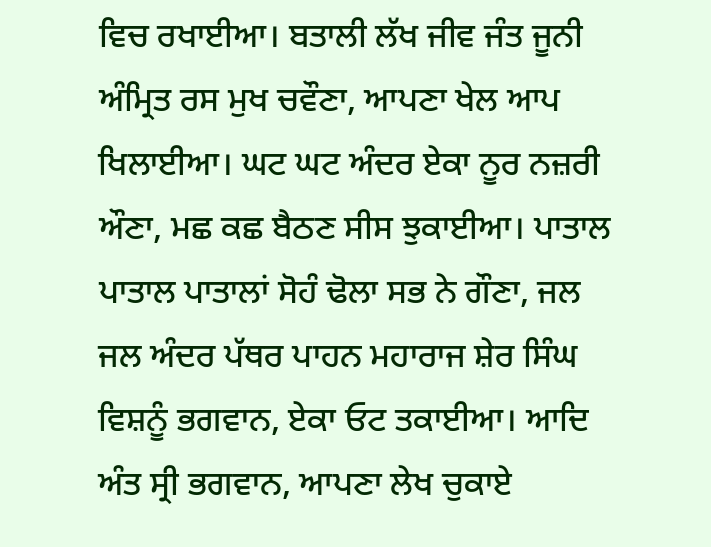ਵਿਚ ਰਖਾਈਆ। ਬਤਾਲੀ ਲੱਖ ਜੀਵ ਜੰਤ ਜੂਨੀ ਅੰਮ੍ਰਿਤ ਰਸ ਮੁਖ ਚਵੌਣਾ, ਆਪਣਾ ਖੇਲ ਆਪ ਖਿਲਾਈਆ। ਘਟ ਘਟ ਅੰਦਰ ਏਕਾ ਨੂਰ ਨਜ਼ਰੀ ਔਣਾ, ਮਛ ਕਛ ਬੈਠਣ ਸੀਸ ਝੁਕਾਈਆ। ਪਾਤਾਲ ਪਾਤਾਲ ਪਾਤਾਲਾਂ ਸੋਹੰ ਢੋਲਾ ਸਭ ਨੇ ਗੌਣਾ, ਜਲ ਜਲ ਅੰਦਰ ਪੱਥਰ ਪਾਹਨ ਮਹਾਰਾਜ ਸ਼ੇਰ ਸਿੰਘ ਵਿਸ਼ਨੂੰ ਭਗਵਾਨ, ਏਕਾ ਓਟ ਤਕਾਈਆ। ਆਦਿ ਅੰਤ ਸ੍ਰੀ ਭਗਵਾਨ, ਆਪਣਾ ਲੇਖ ਚੁਕਾਏ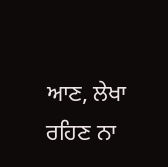ਆਣ, ਲੇਖਾ ਰਹਿਣ ਨਾ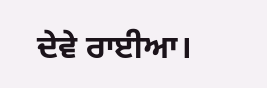ਦੇਵੇ ਰਾਈਆ।